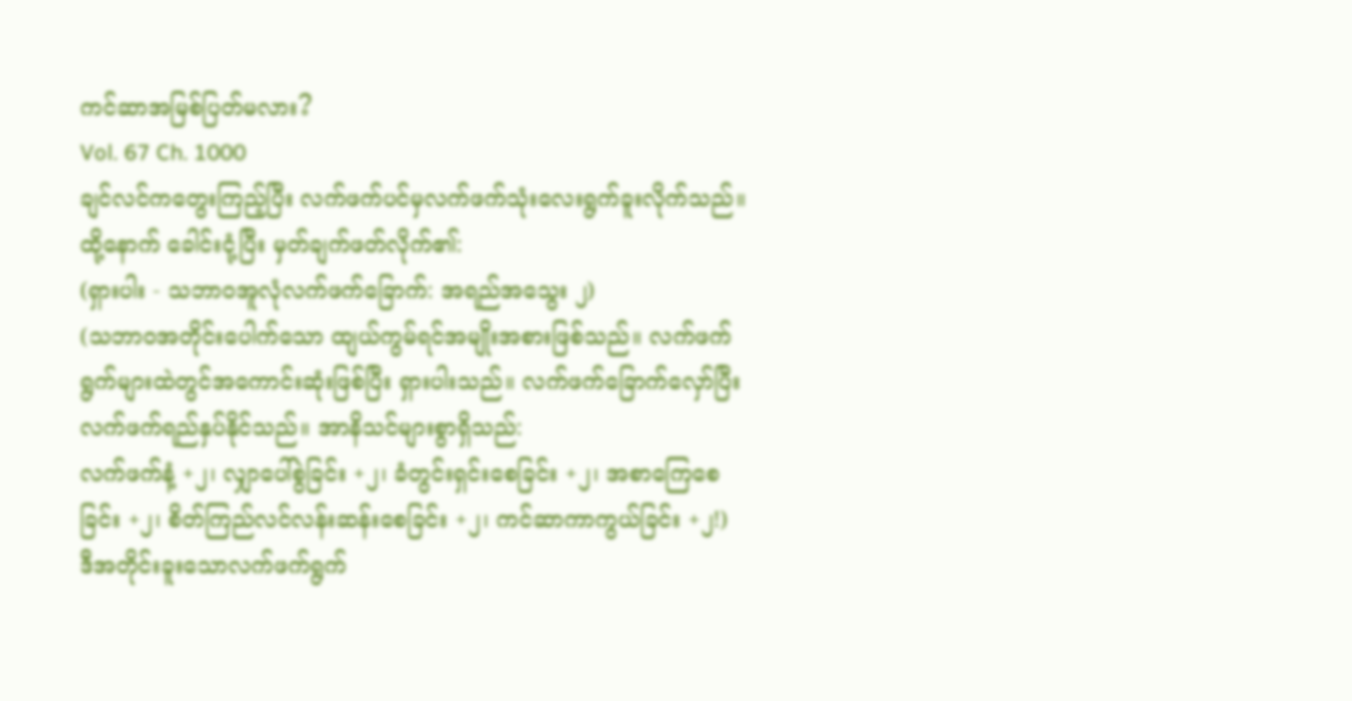ကင်ဆာအမြစ်ပြတ်မလား?
Vol. 67 Ch. 1000
ချင်လင်ကတွေးကြည့်ပြီး လက်ဖက်ပင်မှလက်ဖက်သုံးလေးရွက်ခူးလိုက်သည်။ ထို့နောက် ခေါင်းငုံ့ပြီး မှတ်ချက်ဖတ်လိုက်၏:
(ရှားပါး - သဘာဝအူလုံလက်ဖက်ခြောက်: အရည်အသွေး ၂)
(သဘာဝအတိုင်းပေါက်သော ထျယ်ကွမ်ရင်အမျိုးအစားဖြစ်သည်။ လက်ဖက်ရွက်များထဲတွင်အကောင်းဆုံးဖြစ်ပြီး ရှားပါးသည်။ လက်ဖက်ခြောက်လှော်ပြီး လက်ဖက်ရည်နှပ်နိုင်သည်။ အာနိသင်များစွာရှိသည်:
လက်ဖက်နံ့ +၂၊ လျှာပေါ်စွဲခြင်း +၂၊ ခံတွင်းရှင်းစေခြင်း +၂၊ အစာကြေစေခြင်း +၂၊ စိတ်ကြည်လင်လန်းဆန်းစေခြင်း +၂၊ ကင်ဆာကာကွယ်ခြင်း +၂!)
ဒီအတိုင်းခူးသောလက်ဖက်ရွက်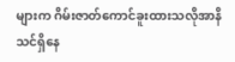များက ဂိမ်းဇာတ်ကောင်ခူးထားသလိုအာနိသင်ရှိနေ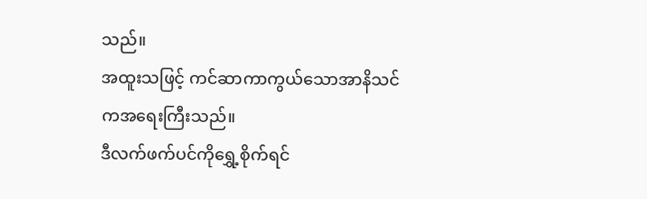သည်။
အထူးသဖြင့် ကင်ဆာကာကွယ်သောအာနိသင်ကအရေးကြီးသည်။
ဒီလက်ဖက်ပင်ကိုရွှေ့စိုက်ရင်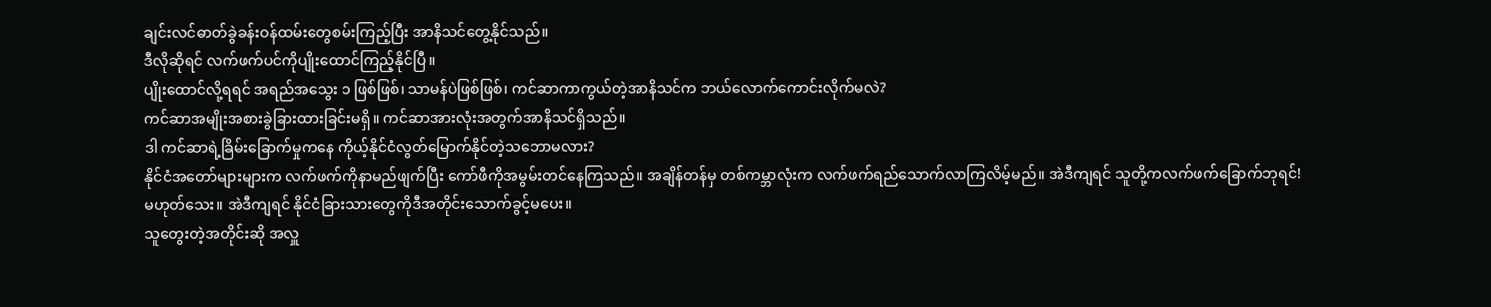ချင်းလင်ဓာတ်ခွဲခန်းဝန်ထမ်းတွေစမ်းကြည့်ပြီး အာနိသင်တွေ့နိုင်သည်။
ဒီလိုဆိုရင် လက်ဖက်ပင်ကိုပျိုးထောင်ကြည့်နိုင်ပြီ။
ပျိုးထောင်လို့ရရင် အရည်အသွေး ၁ ဖြစ်ဖြစ်၊ သာမန်ပဲဖြစ်ဖြစ်၊ ကင်ဆာကာကွယ်တဲ့အာနိသင်က ဘယ်လောက်ကောင်းလိုက်မလဲ?
ကင်ဆာအမျိုးအစားခွဲခြားထားခြင်းမရှိ။ ကင်ဆာအားလုံးအတွက်အာနိသင်ရှိသည်။
ဒါ ကင်ဆာရဲ့ခြိမ်းခြောက်မှုကနေ ကိုယ့်နိုင်ငံလွတ်မြောက်နိုင်တဲ့သဘောမလား?
နိုင်ငံအတော်များများက လက်ဖက်ကိုနာမည်ဖျက်ပြီး ကော်ဖီကိုအမွမ်းတင်နေကြသည်။ အချိန်တန်မှ တစ်ကမ္ဘာလုံးက လက်ဖက်ရည်သောက်လာကြလိမ့်မည်။ အဲဒီကျရင် သူတို့ကလက်ဖက်ခြောက်ဘုရင်!
မဟုတ်သေး။ အဲဒီကျရင် နိုင်ငံခြားသားတွေကိုဒီအတိုင်းသောက်ခွင့်မပေး။
သူတွေးတဲ့အတိုင်းဆို အလှူ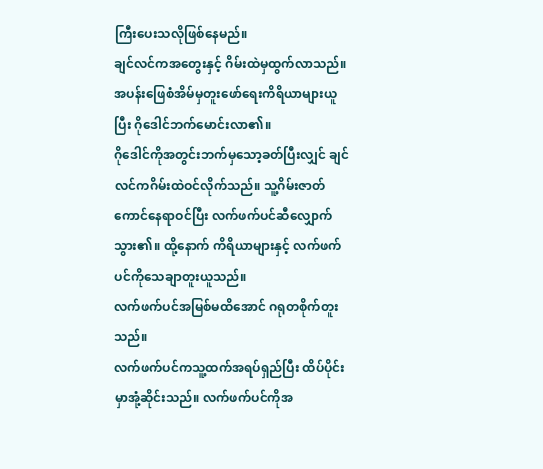ကြီးပေးသလိုဖြစ်နေမည်။
ချင်လင်ကအတွေးနှင့် ဂိမ်းထဲမှထွက်လာသည်။ အပန်းဖြေစံအိမ်မှတူးဖော်ရေးကိရိယာများယူပြီး ဂိုဒေါင်ဘက်မောင်းလာ၏။
ဂိုဒေါင်ကိုအတွင်းဘက်မှသော့ခတ်ပြီးလျှင် ချင်လင်ကဂိမ်းထဲဝင်လိုက်သည်။ သူ့ဂိမ်းဇာတ်ကောင်နေရာဝင်ပြီး လက်ဖက်ပင်ဆီလျှောက်သွား၏။ ထို့နောက် ကိရိယာများနှင့် လက်ဖက်ပင်ကိုသေချာတူးယူသည်။
လက်ဖက်ပင်အမြစ်မထိအောင် ဂရုတစိုက်တူးသည်။
လက်ဖက်ပင်ကသူ့ထက်အရပ်ရှည်ပြီး ထိပ်ပိုင်းမှာအုံ့ဆိုင်းသည်။ လက်ဖက်ပင်ကိုအ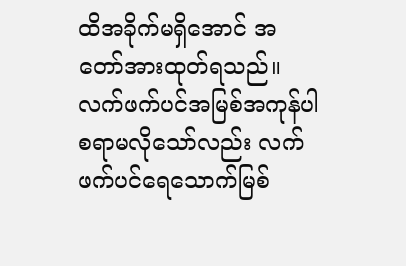ထိအခိုက်မရှိအောင် အတော်အားထုတ်ရသည်။
လက်ဖက်ပင်အမြစ်အကုန်ပါစရာမလိုသော်လည်း လက်ဖက်ပင်ရေသောက်မြစ်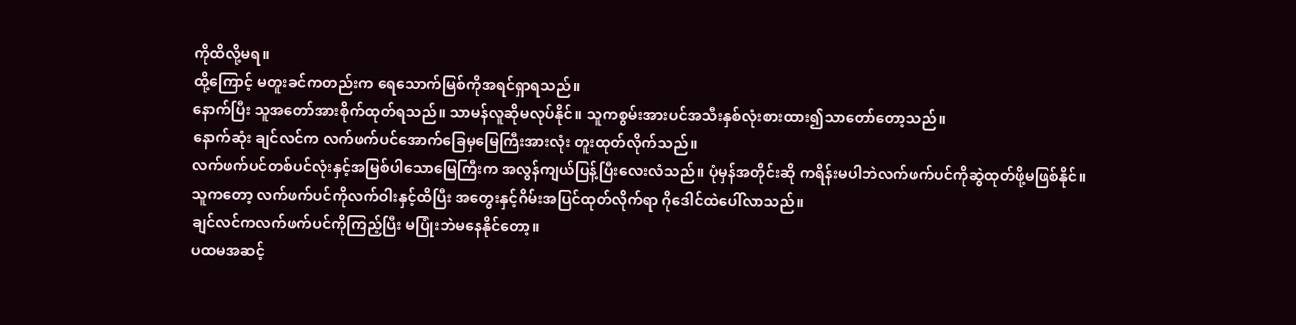ကိုထိလို့မရ။
ထို့ကြောင့် မတူးခင်ကတည်းက ရေသောက်မြစ်ကိုအရင်ရှာရသည်။
နောက်ပြီး သူအတော်အားစိုက်ထုတ်ရသည်။ သာမန်လူဆိုမလုပ်နိုင်။ သူကစွမ်းအားပင်အသီးနှစ်လုံးစားထား၍သာတော်တော့သည်။
နောက်ဆုံး ချင်လင်က လက်ဖက်ပင်အောက်ခြေမှမြေကြီးအားလုံး တူးထုတ်လိုက်သည်။
လက်ဖက်ပင်တစ်ပင်လုံးနှင့်အမြစ်ပါသောမြေကြီးက အလွန်ကျယ်ပြန့်ပြီးလေးလံသည်။ ပုံမှန်အတိုင်းဆို ကရိန်းမပါဘဲလက်ဖက်ပင်ကိုဆွဲထုတ်ဖို့မဖြစ်နိုင်။
သူကတော့ လက်ဖက်ပင်ကိုလက်ဝါးနှင့်ထိပြီး အတွေးနှင့်ဂိမ်းအပြင်ထုတ်လိုက်ရာ ဂိုဒေါင်ထဲပေါ်လာသည်။
ချင်လင်ကလက်ဖက်ပင်ကိုကြည့်ပြီး မပြုံးဘဲမနေနိုင်တော့။
ပထမအဆင့်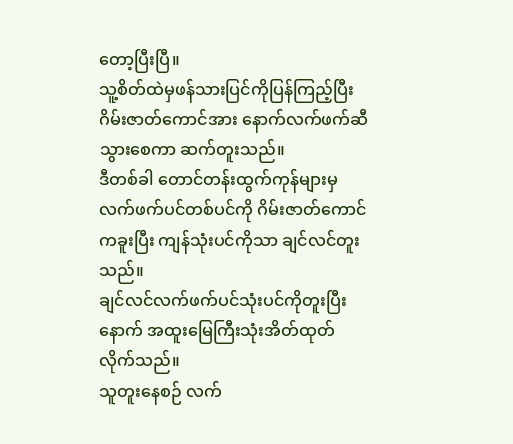တော့ပြီးပြီ။
သူ့စိတ်ထဲမှဖန်သားပြင်ကိုပြန်ကြည့်ပြီး ဂိမ်းဇာတ်ကောင်အား နောက်လက်ဖက်ဆီသွားစေကာ ဆက်တူးသည်။
ဒီတစ်ခါ တောင်တန်းထွက်ကုန်များမှလက်ဖက်ပင်တစ်ပင်ကို ဂိမ်းဇာတ်ကောင်ကခူးပြီး ကျန်သုံးပင်ကိုသာ ချင်လင်တူးသည်။
ချင်လင်လက်ဖက်ပင်သုံးပင်ကိုတူးပြီးနောက် အထူးမြေကြီးသုံးအိတ်ထုတ်လိုက်သည်။
သူတူးနေစဉ် လက်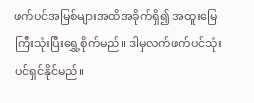ဖက်ပင်အမြစ်များအထိအခိုက်ရှိ၍ အထူးမြေကြီးသုံးပြီးရွှေ့စိုက်မည်။ ဒါမှလက်ဖက်ပင်သုံးပင်ရှင်နိုင်မည်။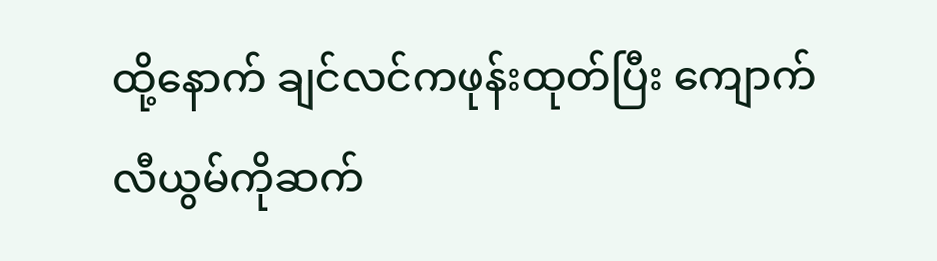ထို့နောက် ချင်လင်ကဖုန်းထုတ်ပြီး ကျောက်လီယွမ်ကိုဆက်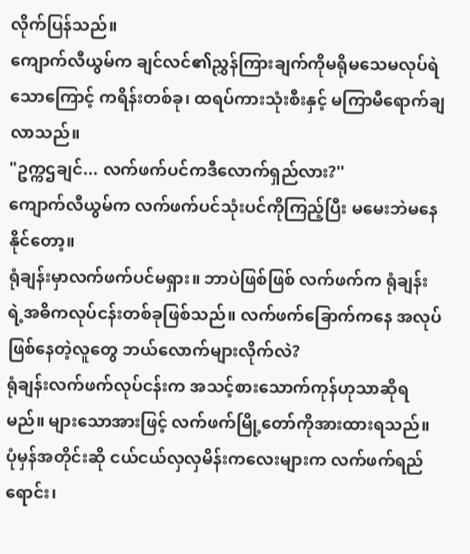လိုက်ပြန်သည်။
ကျောက်လီယွမ်က ချင်လင်၏ညွှန်ကြားချက်ကိုမရိုမသေမလုပ်ရဲသောကြောင့် ကရိန်းတစ်ခု၊ ထရပ်ကားသုံးစီးနှင့် မကြာမီရောက်ချလာသည်။
"ဥက္ကဌချင်... လက်ဖက်ပင်ကဒီလောက်ရှည်လား?''
ကျောက်လီယွမ်က လက်ဖက်ပင်သုံးပင်ကိုကြည့်ပြီး မမေးဘဲမနေနိုင်တော့။
ရုံချန်းမှာလက်ဖက်ပင်မရှား။ ဘာပဲဖြစ်ဖြစ် လက်ဖက်က ရုံချန်းရဲ့အဓိကလုပ်ငန်းတစ်ခုဖြစ်သည်။ လက်ဖက်ခြောက်ကနေ အလုပ်ဖြစ်နေတဲ့လူတွေ ဘယ်လောက်များလိုက်လဲ?
ရုံချန်းလက်ဖက်လုပ်ငန်းက အသင့်စားသောက်ကုန်ဟုသာဆိုရမည်။ များသောအားဖြင့် လက်ဖက်မြို့တော်ကိုအားထားရသည်။ ပုံမှန်အတိုင်းဆို ငယ်ငယ်လှလှမိန်းကလေးများက လက်ဖက်ရည်ရောင်း၊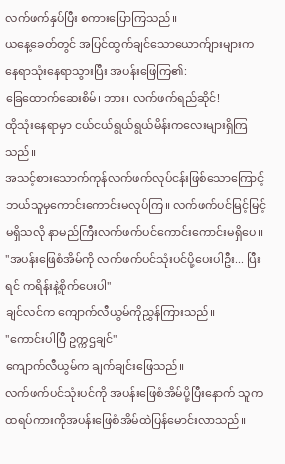လက်ဖက်နှပ်ပြီး စကားပြောကြသည်။
ယနေ့ခေတ်တွင် အပြင်ထွက်ချင်သောယောက်ျားများက နေရာသုံးနေရာသွားပြီး အပန်းဖြေကြ၏:
ခြေထောက်ဆေးစိမ်၊ ဘား၊ လက်ဖက်ရည်ဆိုင်!
ထိုသုံးနေရာမှာ ငယ်ငယ်ရွယ်ရွယ်မိန်းကလေးများရှိကြသည်။
အသင့်စားသောက်ကုန်လက်ဖက်လုပ်ငန်းဖြစ်သောကြောင့် ဘယ်သူမှကောင်းကောင်းမလုပ်ကြ။ လက်ဖက်ပင်မြင့်မြင့်မရှိသလို နာမည်ကြီးလက်ဖက်ပင်ကောင်းကောင်းမရှိပေ။
"အပန်းဖြေစံအိမ်ကို လက်ဖက်ပင်သုံးပင်ပို့ပေးပါဦး... ပြီးရင် ကရိန်းနဲ့စိုက်ပေးပါ''
ချင်လင်က ကျောက်လီယွမ်ကိုညွှန်ကြားသည်။
"ကောင်းပါပြီ ဥက္ကဌချင်''
ကျောက်လီယွမ်က ချက်ချင်းဖြေသည်။
လက်ဖက်ပင်သုံးပင်ကို အပန်းဖြေစံအိမ်ပို့ပြီးနောက် သူကထရပ်ကားကိုအပန်းဖြေစံအိမ်ထဲပြန်မောင်းလာသည်။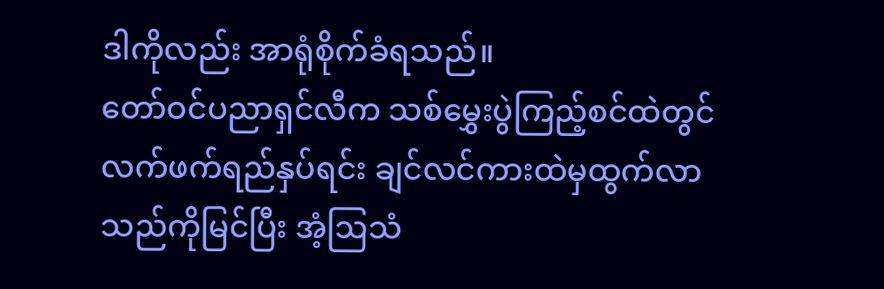ဒါကိုလည်း အာရုံစိုက်ခံရသည်။
တော်ဝင်ပညာရှင်လီက သစ်မွှေးပွဲကြည့်စင်ထဲတွင်လက်ဖက်ရည်နှပ်ရင်း ချင်လင်ကားထဲမှထွက်လာသည်ကိုမြင်ပြီး အံ့ဩသံ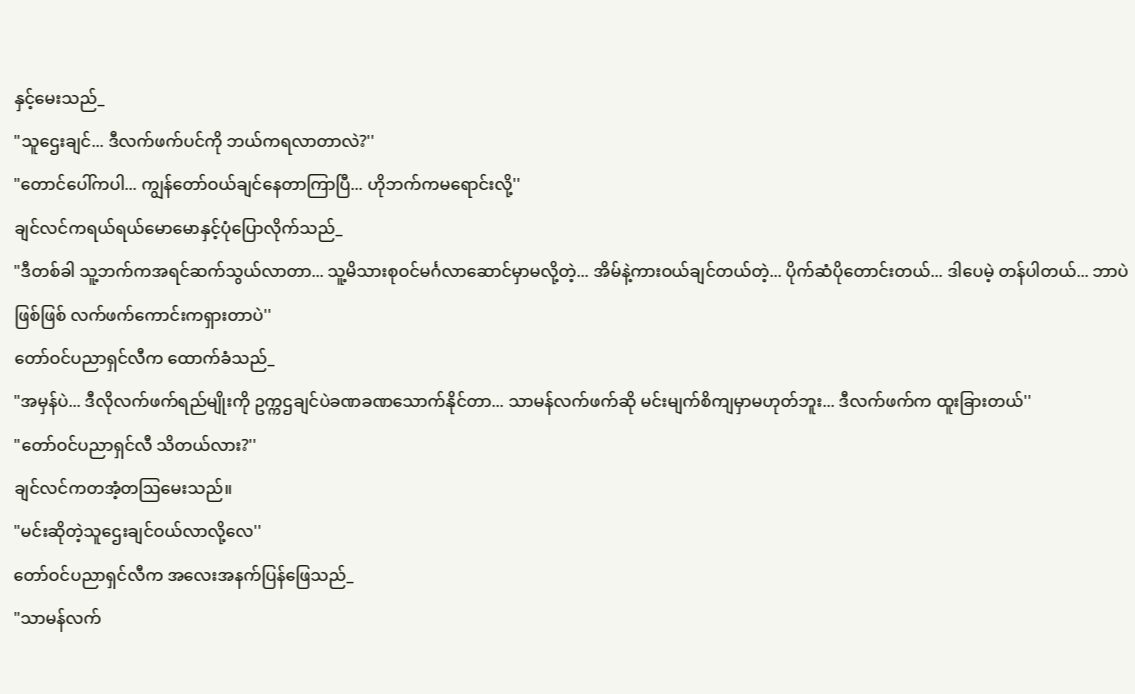နှင့်မေးသည်_
"သူဌေးချင်... ဒီလက်ဖက်ပင်ကို ဘယ်ကရလာတာလဲ?''
"တောင်ပေါ်ကပါ... ကျွန်တော်ဝယ်ချင်နေတာကြာပြီ... ဟိုဘက်ကမရောင်းလို့''
ချင်လင်ကရယ်ရယ်မောမောနှင့်ပုံပြောလိုက်သည်_
"ဒီတစ်ခါ သူ့ဘက်ကအရင်ဆက်သွယ်လာတာ... သူ့မိသားစုဝင်မင်္ဂလာဆောင်မှာမလို့တဲ့... အိမ်နဲ့ကားဝယ်ချင်တယ်တဲ့... ပိုက်ဆံပိုတောင်းတယ်... ဒါပေမဲ့ တန်ပါတယ်... ဘာပဲဖြစ်ဖြစ် လက်ဖက်ကောင်းကရှားတာပဲ''
တော်ဝင်ပညာရှင်လီက ထောက်ခံသည်_
"အမှန်ပဲ... ဒီလိုလက်ဖက်ရည်မျိုးကို ဥက္ကဌချင်ပဲခဏခဏသောက်နိုင်တာ... သာမန်လက်ဖက်ဆို မင်းမျက်စိကျမှာမဟုတ်ဘူး... ဒီလက်ဖက်က ထူးခြားတယ်''
"တော်ဝင်ပညာရှင်လီ သိတယ်လား?''
ချင်လင်ကတအံ့တဩမေးသည်။
"မင်းဆိုတဲ့သူဌေးချင်ဝယ်လာလို့လေ''
တော်ဝင်ပညာရှင်လီက အလေးအနက်ပြန်ဖြေသည်_
"သာမန်လက်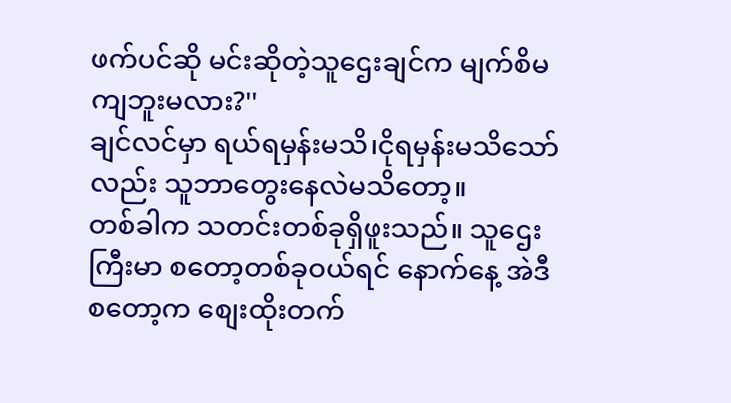ဖက်ပင်ဆို မင်းဆိုတဲ့သူဌေးချင်က မျက်စိမကျဘူးမလား?''
ချင်လင်မှာ ရယ်ရမှန်းမသိ၊ငိုရမှန်းမသိသော်လည်း သူဘာတွေးနေလဲမသိတော့။
တစ်ခါက သတင်းတစ်ခုရှိဖူးသည်။ သူဌေးကြီးမာ စတော့တစ်ခုဝယ်ရင် နောက်နေ့ အဲဒီစတော့က စျေးထိုးတက်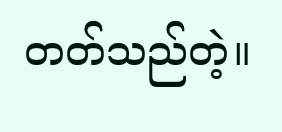တတ်သည်တဲ့။